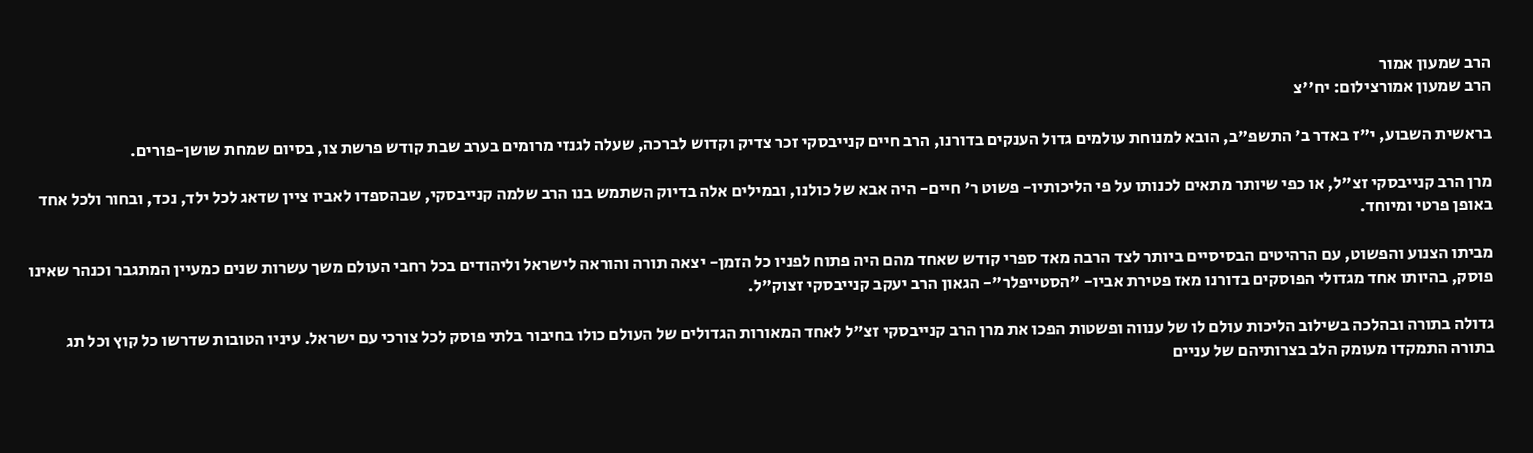הרב שמעון אמור
הרב שמעון אמורצילום: יח''צ

בראשית השבוע, י"ז באדר ב' התשפ"ב, הובא למנוחת עולמים גדול הענקים בדורנו, הרב חיים קנייבסקי זכר צדיק וקדוש לברכה, שעלה לגנזי מרומים בערב שבת קודש פרשת צו, בסיום שמחת שושן-פורים.

מרן הרב קנייבסקי זצ"ל, או כפי שיותר מתאים לכנותו על פי הליכותיו- פשוט ר' חיים- היה אבא של כולנו, ובמילים אלה בדיוק השתמש בנו הרב שלמה קנייבסקי, שבהספדו לאביו ציין שדאג לכל ילד, נכד, ובחור ולכל אחד באופן פרטי ומיוחד.

מביתו הצנוע והפשוט, עם הרהיטים הבסיסיים ביותר לצד הרבה מאד ספרי קודש שאחד מהם היה פתוח לפניו כל הזמן- יצאה תורה והוראה לישראל וליהודים בכל רחבי העולם משך עשרות שנים כמעיין המתגבר וכנהר שאינו פוסק, בהיותו אחד מגדולי הפוסקים בדורנו מאז פטירת אביו- "הסטייפלר"- הגאון הרב יעקב קנייבסקי זצוק"ל.

גדולה בתורה ובהלכה בשילוב הליכות עולם לו של ענווה ופשטות הפכו את מרן הרב קנייבסקי זצ"ל לאחד המאורות הגדולים של העולם כולו בחיבור בלתי פוסק לכל צורכי עם ישראל. עיניו הטובות שדרשו כל קוץ וכל תג בתורה התמקדו מעומק הלב בצרותיהם של עניים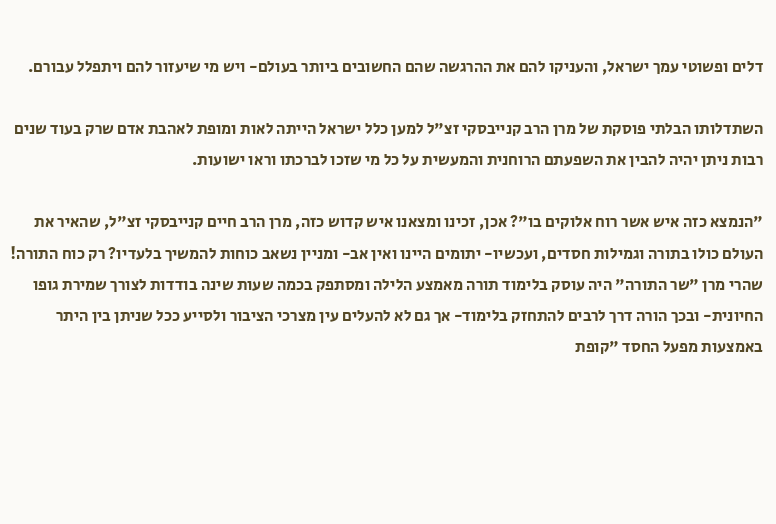דלים ופשוטי עמך ישראל, והעניקו להם את ההרגשה שהם החשובים ביותר בעולם- ויש מי שיעזור להם ויתפלל עבורם.

השתדלותו הבלתי פוסקת של מרן הרב קנייבסקי זצ"ל למען כלל ישראל הייתה לאות ומופת לאהבת אדם שרק בעוד שנים רבות ניתן יהיה להבין את השפעתם הרוחנית והמעשית על כל מי שזכו לברכתו וראו ישועות.

"הנמצא כזה איש אשר רוח אלוקים בו"? אכן, זכינו ומצאנו איש קדוש כזה, מרן הרב חיים קנייבסקי זצ"ל, שהאיר את העולם כולו בתורה וגמילות חסדים, ועכשיו- יתומים היינו ואין אב- ומניין נשאב כוחות להמשיך בלעדיו? רק כוח התורה! שהרי מרן "שר התורה" היה עוסק בלימוד תורה מאמצע הלילה ומסתפק בכמה שעות שינה בודדות לצורך שמירת גופו החיונית- ובכך הורה דרך לרבים להתחזק בלימוד- אך גם לא להעלים עין מצרכי הציבור ולסייע ככל שניתן בין היתר באמצעות מפעל החסד "קופת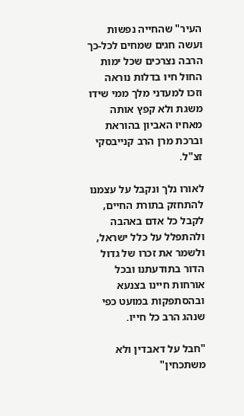העיר" שהחייה נפשות ועשה חגים שמחים לכל-כך הרבה נצרכים שכל ימות החול חיו בדלות נוראה וזכו למעדני מלך ממי שידו משגת ולא קפץ אותה מאחיו האביון בהוראת וברכת מרן הרב קנייבסקי זצ"ל.

לאורו נלך ונקבל על עצמנו להתחזק בתורת החיים, לקבל כל אדם באהבה ולהתפלל על כלל ישראל, ולשמר את זכרו של גדול הדור בתודעתנו ובכל אורחות חיינו בצנעא ובהסתפקות במועט כפי שנהג הרב כל חייו.

"חבל על דאבדין ולא משתכחין"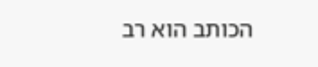הכותב הוא רב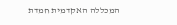המכללה האקדמית חמדת